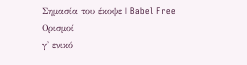Σημασία του έκοψε | Babel Free
Ορισμοί
γ' ενικό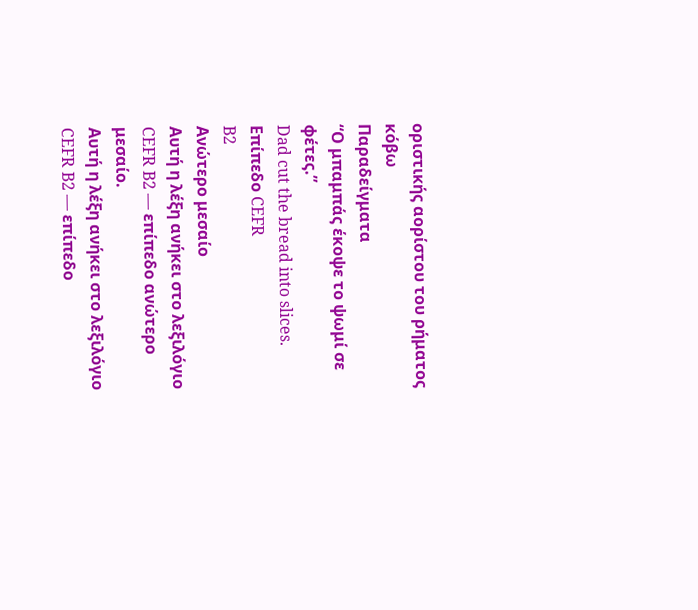οριστικής αορίστου του ρήματος κόβω
Παραδείγματα
“Ο μπαμπάς έκοψε το ψωμί σε φέτες.”
Dad cut the bread into slices.
Επίπεδο CEFR
B2
Ανώτερο μεσαίο
Αυτή η λέξη ανήκει στο λεξιλόγιο CEFR B2 — επίπεδο ανώτερο μεσαίο.
Αυτή η λέξη ανήκει στο λεξιλόγιο CEFR B2 — επίπεδο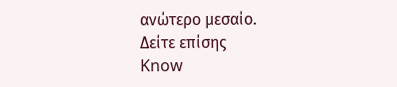ανώτερο μεσαίο.
Δείτε επίσης
Know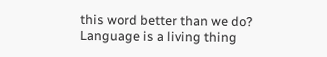this word better than we do? Language is a living thing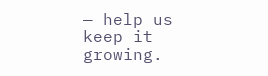— help us keep it growing.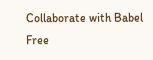Collaborate with Babel Free